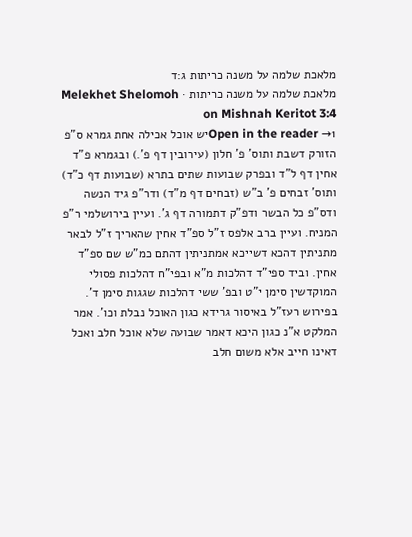מלאכת שלמה על משנה כריתות ג:ד
מלאכת שלמה על משנה כריתות · Melekhet Shelomoh on Mishnah Keritot 3:4
Open in the reader →1יש אוכל אכילה אחת גמרא ס"פ הזורק דשבת ותוס' פ' חלון (עירובין דף פ'.) ובגמרא פ"ד אחין דף ל"ד ובפרק שבועות שתים בתרא (שבועות דף כ"ד) ותוס' זבחים פ' ב"ש (זבחים דף מ"ד) ודר"פ גיד הנשה ודס"פ כל הבשר ודפ"ק דתמורה דף ג'. ועיין בירושלמי ר"פ המניח. ועיין ברב אלפס ז"ל ספ"ד אחין שהאריך ז"ל לבאר מתניתין דהכא דשייכא אמתניתין דהתם כמ"ש שם ספ"ד אחין. וביד ספי"ד דהלכות מ"א ובפי"ח דהלכות פסולי המוקדשין סימן י"ט ובפ' ששי דהלכות שגגות סימן ד'. בפירוש רעז"ל באיסור גרידא כגון האוכל נבלת וכו'. אמר המלקט א"נ כגון היכא דאמר שבועה שלא אוכל חלב ואכל דאינו חייב אלא משום חלב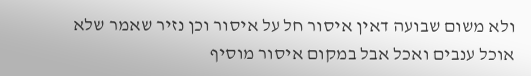ולא משום שבועה דאין איסור חל על איסור וכן נזיר שאמר שלא אוכל ענבים ואכל אבל במקום איסור מוסיף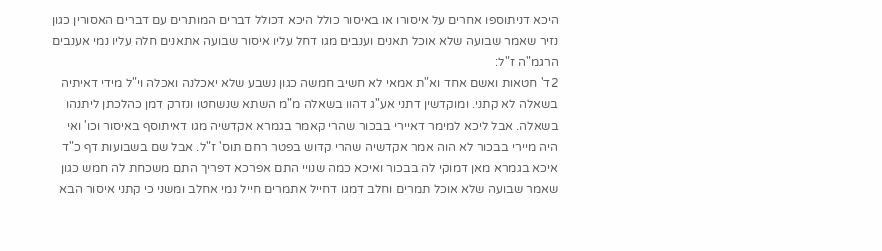היכא דניתוספו אחרים על איסורו או באיסור כולל היכא דכולל דברים המותרים עם דברים האסורין כגון נזיר שאמר שבועה שלא אוכל תאנים וענבים מגו דחל עליו איסור שבועה אתאנים חלה עליו נמי אענבים הרגמ"ה ז"ל:
2ד' חטאות ואשם אחד וא"ת אמאי לא חשיב חמשה כגון נשבע שלא יאכלנה ואכלה וי"ל מידי דאיתיה בשאלה לא קתני. ומוקדשין דתני אע"ג דהוו בשאלה מ"מ השתא שנשחטו ונזרק דמן כהלכתן ליתנהו בשאלה. אבל ליכא למימר דאיירי בבכור שהרי קאמר בגמרא אקדשיה מגו דאיתוסף באיסור וכו' ואי היה מיירי בבכור לא הוה אמר אקדשיה שהרי קדוש בפטר רחם תוס' ז"ל. אבל שם בשבועות דף כ"ד איכא בגמרא מאן דמוקי לה בבכור ואיכא כמה שנויי התם אפרכא דפריך התם משכחת לה חמש כגון שאמר שבועה שלא אוכל תמרים וחלב דמגו דחייל אתמרים חייל נמי אחלב ומשני כי קתני איסור הבא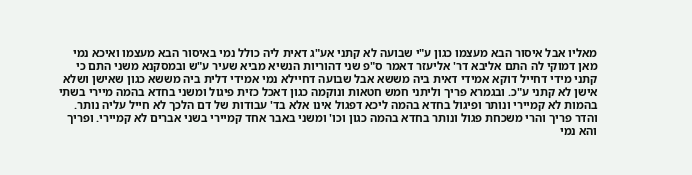מאליו אבל איסור הבא מעצמו כגון ע"י שבועה לא קתני אע"ג דאית ליה כולל נמי באיסור הבא מעצמו ואיכא נמי מאן דמוקי לה התם אליבא דר' אליעזר דאמר ס"פ שני דהוריות הנשיא מביא שעיר ע"ש ובמסקנא משני התם כי קתני מידי דחייל דוקא אמידי דאית ביה מששא אבל שבועה דחיילא נמי אמידי דלית ביה מששא כגון שאישן ושלא אישן לא קתני ע"כ. ובגמרא פריך וליתני חמש חטאות ונוקמה כגון דאכל כזית פיגול ומשני בחדא בהמה מיירי בשתי בהמות לא קמיירי ונותר ופיגול בחדא בהמה ליכא דפגול אינו אלא בד' עבודות של דם הלכך לא חייל עליה נותר. והדר פריך והרי משכחת פגול ונותר בחדא בהמה כגון וכו' ומשני באבר אחד קמיירי בשני אברים לא קמיירי. ופריך והא נמי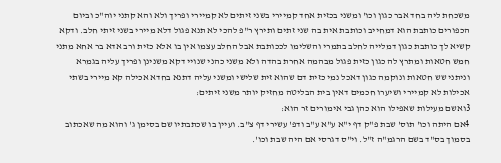משכחת ליה בחד אבר כגון וכו' ומשני בכזית אחד קמיירי בשני זיתים לא קמיירי ופריך ולא והא קתני יוה"כ וביום הכפורים כותבת הוא דמחייב וכותבת אית בה שני זתים ותירץ ר"פ להכי לא תנא פגול דלא מיירי בשני זיתי חלב. ודקא קשיא לך כותבת כגון דמלייה לחלב בתמרי והשלימו לככותבת אבל החלב עצמו אין בו אלא כזית ורב אדא בר אחא מתני חמש חטאות ומתרץ לה כגון כזית פגול מבהמה אחרת בהדה ולא משני כהני שנויי דקא משנינן ופריך עליה בגמרא וניתני שש חטאות ונוקמה כגון דאכל נמי כזית דם שהוא זית שלישי ומשני עליה דתנא בחדא אכילה קא מיירי בשתי אכילות לא קמיירי ושיערו חכמים דאין בית הבליטה מחזיק יותר משני זיתים:
3ואשם מעילות שאפילו הוא כהן גבי אימורים זר הוא:
4אם היתה וכו' תוס' שבת פ"ק דף י"א ע"א ע"ב ודפ' עשירי דף צ"ב. ועיין בו שכתבתיו שם בסימן ג' והוא מה שאכתוב בסמוך בס"ד בשם הרגמ"ה ז"ל. וי"ס דגרסי אם היה שבת וכו'.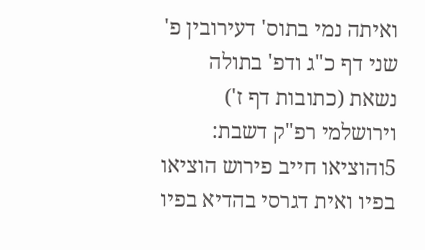ואיתה נמי בתוס' דעירובין פ' שני דף כ"ג ודפ' בתולה נשאת (כתובות דף ז') וירושלמי רפ"ק דשבת:
5והוציאו חייב פירוש הוציאו בפיו ואית דגרסי בהדיא בפיו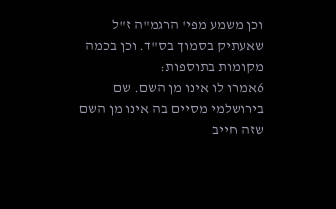וכן משמע מפי' הרגמ"ה ז"ל שאעתיק בסמוך בס"ד. וכן בכמה מקומות בתוספות:
6אמרו לו אינו מן השם. שם בירושלמי מסיים בה אינו מן השם שזה חייב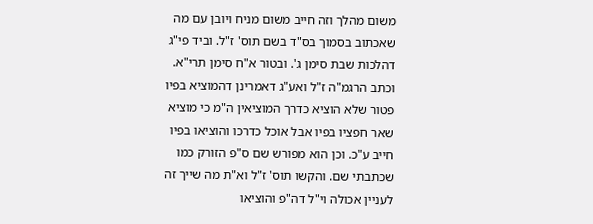משום מהלך וזה חייב משום מניח ויובן עם מה שאכתוב בסמוך בס"ד בשם תוס' ז"ל. וביד פי"ג דהלכות שבת סימן ג'. ובטור א"ח סימן תרי"א. וכתב הרגמ"ה ז"ל ואע"ג דאמרינן דהמוציא בפיו פטור שלא הוציא כדרך המוציאין ה"מ כי מוציא שאר חפציו בפיו אבל אוכל כדרכו והוציאו בפיו חייב ע"כ. וכן הוא מפורש שם ס"פ הזורק כמו שכתבתי שם. והקשו תוס' ז"ל וא"ת מה שייך זה לעניין אכולה וי"ל דה"פ והוציאו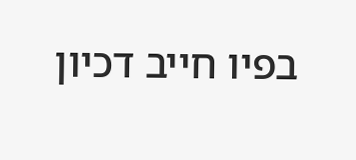בפיו חייב דכיון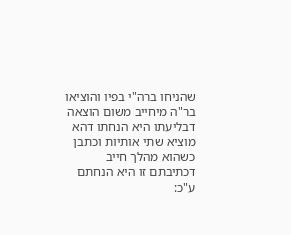שהניחו ברה"י בפיו והוציאו בר"ה מיחייב משום הוצאה דבליעתו היא הנחתו דהא מוציא שתי אותיות וכתבן כשהוא מהלך חייב דכתיבתם זו היא הנחתם ע"כ: